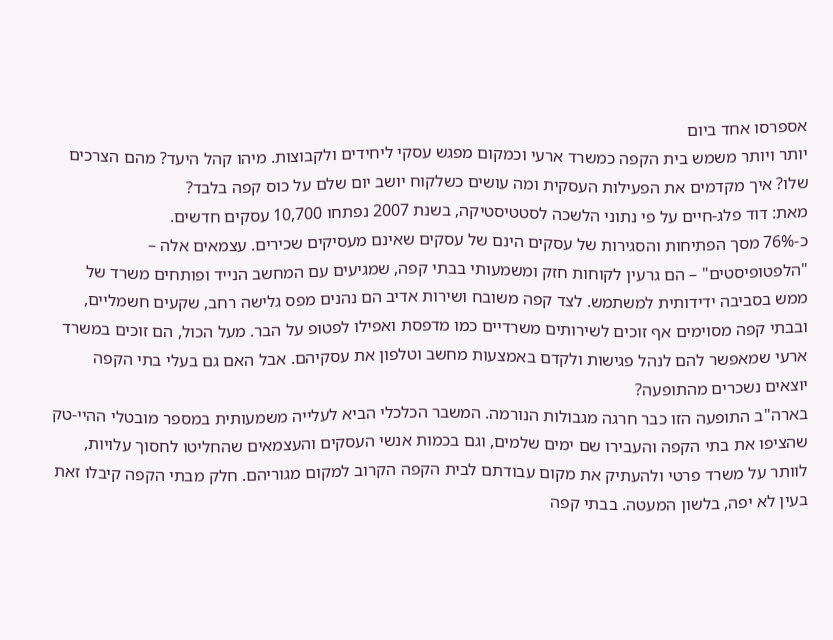אספרסו אחד ביום
יותר ויותר משמש בית הקפה כמשרד ארעי וכמקום מפגש עסקי ליחידים ולקבוצות. מיהו קהל היעד? מהם הצרכים שלו? איך מקדמים את הפעילות העסקית ומה עושים כשלקוח יושב יום שלם על כוס קפה בלבד?
מאת: דוד פלג-חיים על פי נתוני הלשכה לסטטיסטיקה, בשנת 2007 נפתחו 10,700 עסקים חדשים.
כ-76% מסך הפתיחות והסגירות של עסקים הינם של עסקים שאינם מעסיקים שכירים. עצמאים אלה – "הלפטופיסטים" – הם גרעין לקוחות חזק ומשמעותי בבתי קפה, שמגיעים עם המחשב הנייד ופותחים משרד של ממש בסביבה ידידותית למשתמש. לצד קפה משובח ושירות אדיב הם נהנים מפס גלישה רחב, שקעים חשמליים, ובבתי קפה מסוימים אף זוכים לשירותים משרדיים כמו מדפסת ואפילו לפטופ על הבר. מעל הכול, הם זוכים במשרד ארעי שמאפשר להם לנהל פגישות ולקדם באמצעות מחשב וטלפון את עסקיהם. אבל האם גם בעלי בתי הקפה יוצאים נשכרים מהתופעה?
בארה"ב התופעה הזו כבר חרגה מגבולות הנורמה. המשבר הכלכלי הביא לעלייה משמעותית במספר מובטלי ההיי-טק שהציפו את בתי הקפה והעבירו שם ימים שלמים, וגם בכמות אנשי העסקים והעצמאים שהחליטו לחסוך עלויות, לוותר על משרד פרטי ולהעתיק את מקום עבודתם לבית הקפה הקרוב למקום מגוריהם. חלק מבתי הקפה קיבלו זאת בעין לא יפה, בלשון המעטה. בבתי קפה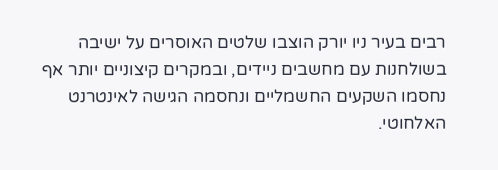רבים בעיר ניו יורק הוצבו שלטים האוסרים על ישיבה בשולחנות עם מחשבים ניידים, ובמקרים קיצוניים יותר אף נחסמו השקעים החשמליים ונחסמה הגישה לאינטרנט האלחוטי.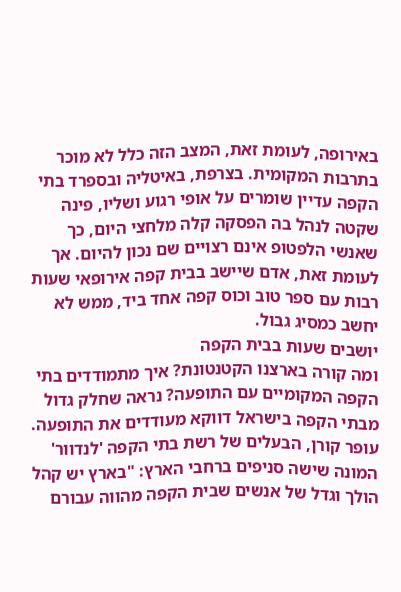באירופה, לעומת זאת, המצב הזה כלל לא מוכר בתרבות המקומית. בצרפת, באיטליה ובספרד בתי הקפה עדיין שומרים על אופי רגוע ושליו, פינה שקטה לנהל בה הפסקה קלה מלחצי היום, כך שאנשי הלפטופ אינם רצויים שם נכון להיום. אך לעומת זאת, אדם שיישב בבית קפה אירופאי שעות רבות עם ספר טוב וכוס קפה אחד ביד, ממש לא יחשב כמסיג גבול.
יושבים שעות בבית הקפה
ומה קורה בארצנו הקטנטונת? איך מתמודדים בתי הקפה המקומיים עם התופעה? נראה שחלק גדול מבתי הקפה בישראל דווקא מעודדים את התופעה. עופר קורן, הבעלים של רשת בתי הקפה 'לנדוור' המונה שישה סניפים ברחבי הארץ: "בארץ יש קהל הולך וגדל של אנשים שבית הקפה מהווה עבורם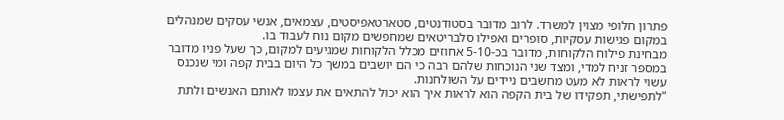פתרון חלופי מצוין למשרד. לרוב מדובר בסטודנטים, סטארטאפיסטים, עצמאים, אנשי עסקים שמנהלים במקום פגישות עסקיות, סופרים ואפילו סלבריטאים שמחפשים מקום נוח לעבוד בו.
מבחינת פילוח הלקוחות, מדובר בכ-5-10 אחוזים מכלל הלקוחות שמגיעים למקום, כך שעל פניו מדובר במספר זניח למדי, ומצד שני הנוכחות שלהם רבה כי הם יושבים במשך כל היום בבית קפה ומי שנכנס עשוי לראות לא מעט מחשבים ניידים על השולחנות.
"לתפישתי, תפקידו של בית הקפה הוא לראות איך הוא יכול להתאים את עצמו לאותם האנשים ולתת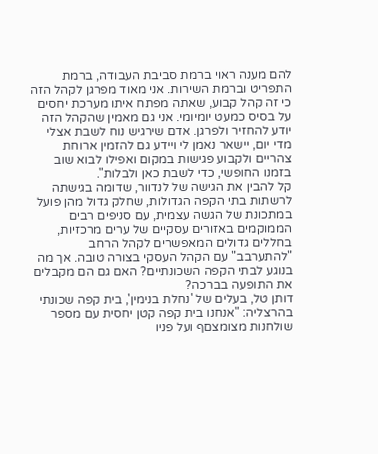להם מענה ראוי ברמת סביבת העבודה, ברמת התפריט וברמת השירות. אני מאוד מפרגן לקהל הזה כי זה קהל קבוע, שאתה מפתח איתו מערכת יחסים על בסיס כמעט יומיומי. אני גם מאמין שהקהל הזה יודע להחזיר ולפרגן. אדם שירגיש נוח לשבת אצלי מדי יום, יישאר נאמן לי ויידע גם להזמין ארוחת צהריים ולקבוע פגישות במקום ואפילו לבוא שוב בזמנו החופשי, כדי לשבת כאן ולבלות".
קל להבין את הגישה של לנדוור, שדומה בגישתה לרשתות בתי הקפה הגדולות, שחלק גדול מהן פועל במתכונת של הגשה עצמית, עם סניפים רבים הממוקמים באזורים עסקיים של ערים מרכזיות, בחללים גדולים המאפשרים לקהל הרחב "להתערבב" עם הקהל העסקי בצורה טובה. אך מה בנוגע לבתי הקפה השכונתיים? האם גם הם מקבלים את התופעה בברכה?
דותן טל, בעלים של 'נחלת בנימין', בית קפה שכונתי בהרצליה: "אנחנו בית קפה קטן יחסית עם מספר שולחנות מצומצםף ועל פניו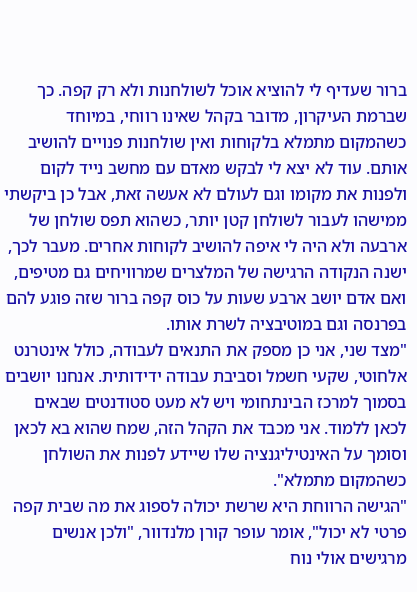ברור שעדיף לי להוציא אוכל לשולחנות ולא רק קפה. כך שברמת העיקרון, מדובר בקהל שאינו רווחי, במיוחד כשהמקום מתמלא בלקוחות ואין שולחנות פנויים להושיב אותם. עוד לא יצא לי לבקש מאדם עם מחשב נייד לקום ולפנות את מקומו וגם לעולם לא אעשה זאת, אבל כן ביקשתי ממישהו לעבור לשולחן קטן יותר, כשהוא תפס שולחן של ארבעה ולא היה לי איפה להושיב לקוחות אחרים. מעבר לכך, ישנה הנקודה הרגישה של המלצרים שמרוויחים גם מטיפים, ואם אדם יושב ארבע שעות על כוס קפה ברור שזה פוגע להם בפרנסה וגם במוטיבציה לשרת אותו.
"מצד שני, אני כן מספק את התנאים לעבודה, כולל אינטרנט אלחוטי, שקעי חשמל וסביבת עבודה ידידותית. אנחנו יושבים בסמוך למרכז הבינתחומי ויש לא מעט סטודנטים שבאים לכאן ללמוד. אני מכבד את הקהל הזה, שמח שהוא בא לכאן וסומך על האינטיליגנציה שלו שיידע לפנות את השולחן כשהמקום מתמלא".
"הגישה הרווחת היא שרשת יכולה לספוג את מה שבית קפה פרטי לא יכול", אומר עופר קורן מלנדוור, "ולכן אנשים מרגישים אולי נוח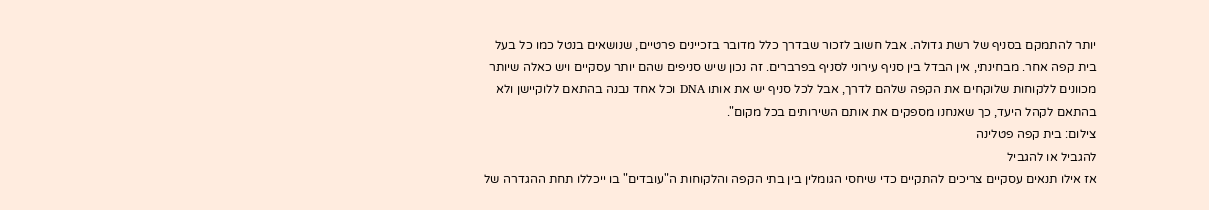יותר להתמקם בסניף של רשת גדולה. אבל חשוב לזכור שבדרך כלל מדובר בזכיינים פרטיים, שנושאים בנטל כמו כל בעל בית קפה אחר. מבחינתי, אין הבדל בין סניף עירוני לסניף בפרברים. זה נכון שיש סניפים שהם יותר עסקיים ויש כאלה שיותר מכוונים ללקוחות שלוקחים את הקפה שלהם לדרך, אבל לכל סניף יש את אותו DNA וכל אחד נבנה בהתאם ללוקיישן ולא בהתאם לקהל היעד, כך שאנחנו מספקים את אותם השירותים בכל מקום".
צילום: בית קפה פטלינה
להגביל או להגביל
אז אילו תנאים עסקיים צריכים להתקיים כדי שיחסי הגומלין בין בתי הקפה והלקוחות ה"עובדים" בו ייכללו תחת ההגדרה של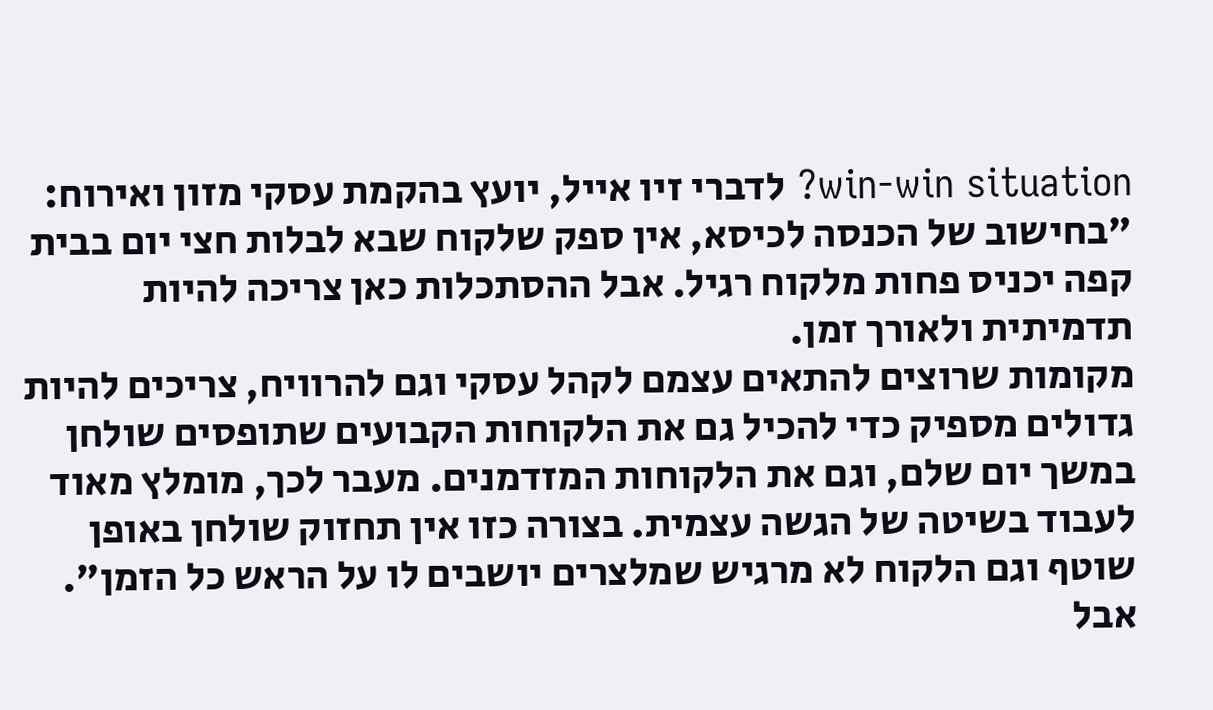win-win situation? לדברי זיו אייל, יועץ בהקמת עסקי מזון ואירוח: "בחישוב של הכנסה לכיסא, אין ספק שלקוח שבא לבלות חצי יום בבית קפה יכניס פחות מלקוח רגיל. אבל ההסתכלות כאן צריכה להיות תדמיתית ולאורך זמן.
מקומות שרוצים להתאים עצמם לקהל עסקי וגם להרוויח, צריכים להיות גדולים מספיק כדי להכיל גם את הלקוחות הקבועים שתופסים שולחן במשך יום שלם, וגם את הלקוחות המזדמנים. מעבר לכך, מומלץ מאוד לעבוד בשיטה של הגשה עצמית. בצורה כזו אין תחזוק שולחן באופן שוטף וגם הלקוח לא מרגיש שמלצרים יושבים לו על הראש כל הזמן".
אבל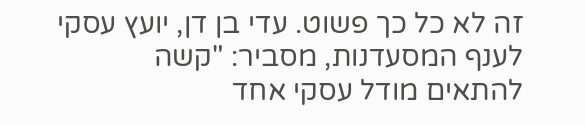זה לא כל כך פשוט. עדי בן דן, יועץ עסקי לענף המסעדנות, מסביר: "קשה להתאים מודל עסקי אחד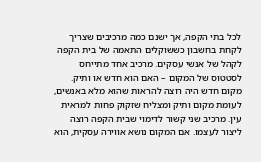לכל בתי הקפה, אך ישנם כמה מרכיבים שצריך לקחת בחשבון כששוקלים התאמה של בית הקפה לקהל של אנשי עסקים. מרכיב אחד מתייחס לסטטוס של המקום – האם הוא חדש או ותיק. מקום חדש היה רוצה להראות שהוא מלא באנשים, לעומת מקום ותיק ומצליח שזקוק פחות למראית עין. מרכיב שני קשור לדימוי שבית הקפה רוצה ליצור לעצמו. אם המקום נושא אווירה עסקית, הוא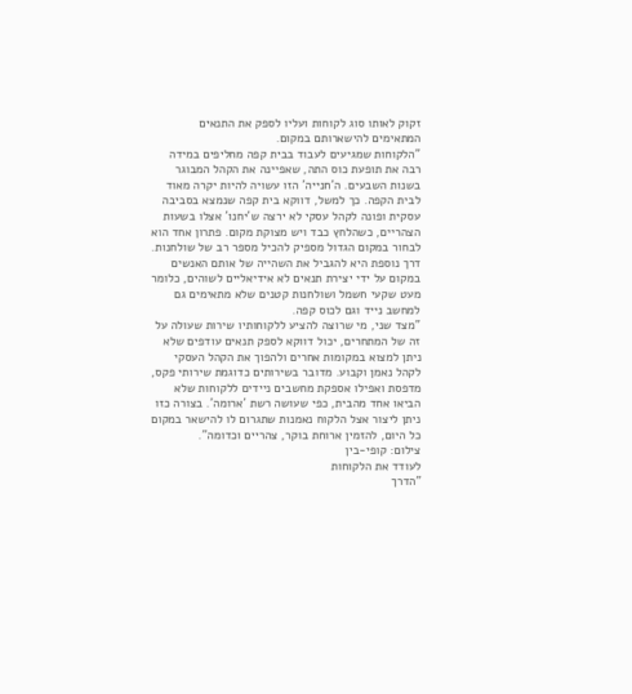זקוק לאותו סוג לקוחות ועליו לספק את התנאים המתאימים להישארותם במקום.
"הלקוחות שמגיעים לעבוד בבית קפה מחליפים במידה רבה את תופעת כוס התה, שאפיינה את הקהל המבוגר בשנות השבעים. ה'חנייה' הזו עשויה להיות יקרה מאוד לבית הקפה. כך למשל, דווקא בית קפה שנמצא בסביבה עסקית ופונה לקהל עסקי לא ירצה ש'יחנו' אצלו בשעות הצהריים, כשהלחץ כבד ויש מצוקת מקום. פתרון אחד הוא לבחור במקום הגדול מספיק להכיל מספר רב של שולחנות. דרך נוספת היא להגביל את השהייה של אותם האנשים במקום על ידי יצירת תנאים לא אידיאליים לשוהים, כלומר מעט שקעי חשמל ושולחנות קטנים שלא מתאימים גם למחשב נייד וגם לכוס קפה.
"מצד שני, מי שרוצה להציע ללקוחותיו שירות שעולה על זה של המתחרים, יכול דווקא לספק תנאים עודפים שלא ניתן למצוא במקומות אחרים ולהפוך את הקהל העסקי לקהל נאמן וקבוע. מדובר בשירותים כדוגמת שירותי פקס, מדפסת ואפילו אספקת מחשבים ניידים ללקוחות שלא הביאו אחד מהבית, כפי שעושה רשת 'ארומה'. בצורה כזו ניתן ליצור אצל הלקוח נאמנות שתגרום לו להישאר במקום כל היום, להזמין ארוחת בוקר, צהריים וכדומה".
צילום: קופי-בין
לעודד את הלקוחות
"הדרך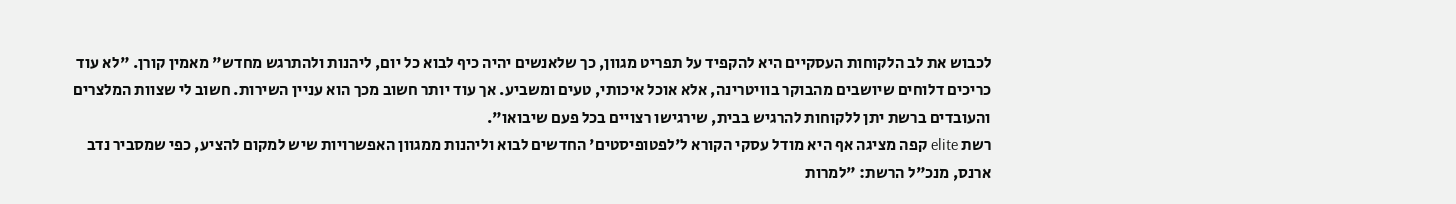לכבוש את לב הלקוחות העסקיים היא להקפיד על תפריט מגוון, כך שלאנשים יהיה כיף לבוא כל יום, ליהנות ולהתרגש מחדש" מאמין קורן. "לא עוד כריכים דלוחים שיושבים מהבוקר בוויטרינה, אלא אוכל איכותי, טעים ומשביע. אך עוד יותר חשוב מכך הוא עניין השירות. חשוב לי שצוות המלצרים והעובדים ברשת יתן ללקוחות להרגיש בבית, שירגישו רצויים בכל פעם שיבואו".
רשת elite קפה מציגה אף היא מודל עסקי הקורא ל'לפטופיסטים' החדשים לבוא וליהנות ממגוון האפשרויות שיש למקום להציע, כפי שמסביר נדב ארנס, מנכ"ל הרשת: "למרות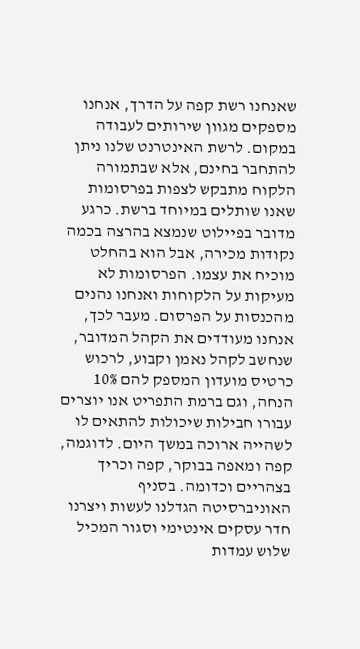שאנחנו רשת קפה על הדרך, אנחנו מספקים מגוון שירותים לעבודה במקום. לרשת האינטרנט שלנו ניתן להתחבר בחינם, אלא שבתמורה הלקוח מתבקש לצפות בפרסומות שאנו שותלים במיוחד ברשת. כרגע מדובר בפיילוט שנמצא בהרצה בכמה נקודות מכירה, אבל הוא בהחלט מוכיח את עצמו. הפרסומות לא מעיקות על הלקוחות ואנחנו נהנים מהכנסות על הפרסום. מעבר לכך, אנחנו מעודדים את הקהל המדובר, שנחשב לקהל נאמן וקבוע, לרכוש כרטיס מועדון המספק להם 10% הנחה, וגם ברמת התפריט אנו יוצרים עבורו חבילות שיכולות להתאים לו לשהייה ארוכה במשך היום. לדוגמה, קפה ומאפה בבוקר, קפה וכריך בצהריים וכדומה. בסניף האוניברסיטה הגדלנו לעשות ויצרנו חדר עסקים אינטימי וסגור המכיל שלוש עמדות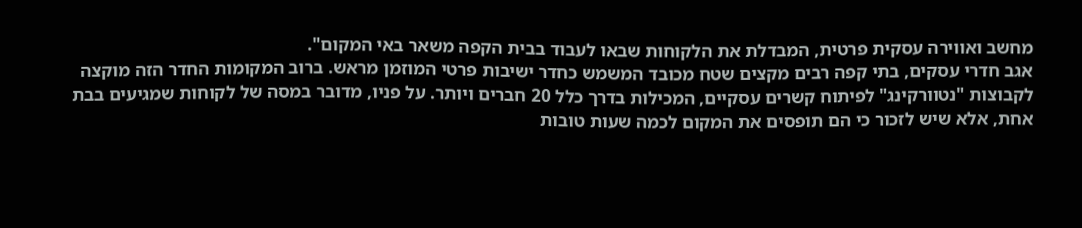מחשב ואווירה עסקית פרטית, המבדלת את הלקוחות שבאו לעבוד בבית הקפה משאר באי המקום".
אגב חדרי עסקים, בתי קפה רבים מקצים שטח מכובד המשמש כחדר ישיבות פרטי המוזמן מראש. ברוב המקומות החדר הזה מוקצה לקבוצות "נטוורקינג" לפיתוח קשרים עסקיים, המכילות בדרך כלל 20 חברים ויותר. על פניו, מדובר במסה של לקוחות שמגיעים בבת אחת, אלא שיש לזכור כי הם תופסים את המקום לכמה שעות טובות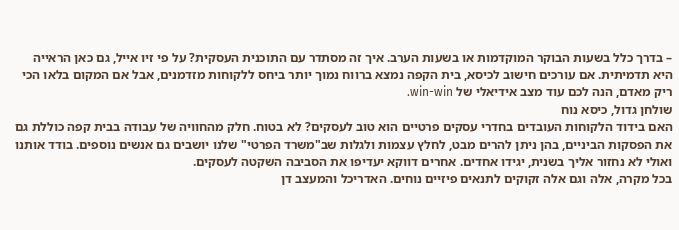– בדרך כלל בשעות הבוקר המוקדמות או בשעות הערב. איך זה מסתדר עם התוכנית העסקית? על פי זיו אייל, גם כאן הראייה היא תדמיתית. אם עורכים חישוב לכיסא, בית הקפה נמצא ברווח נמוך יותר ביחס ללקוחות מזדמנים, אבל אם המקום בלאו הכי ריק מאדם, הנה לכם עוד מצב אידיאלי של win-win.
שולחן גדול, כיסא נוח
האם בידוד הלקוחות העובדים בחדרי עסקים פרטיים הוא טוב לעסקים? לא בטוח. חלק מהחוויה של עבודה בבית קפה כוללת גם את הפסקות הביניים, בהן ניתן להרים מבט, לחלץ עצמות ולגלות שב"משרד הפרטי" שלנו יושבים גם אנשים נוספים. בודד אותנו ואולי לא נחזור אליך בשנית, יגידו אחדים. אחרים דווקא יעדיפו את הסביבה השקטה לעסקים.
בכל מקרה, אלה וגם אלה זקוקים לתנאים פיזיים נוחים. האדריכל והמעצב דן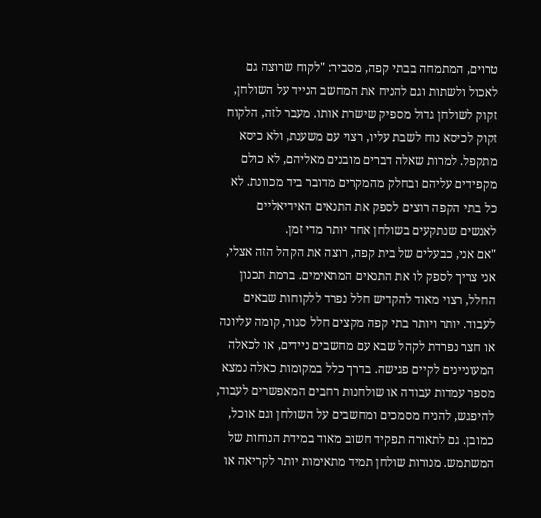טרוים, המתמחה בבתי קפה, מסביר: "לקוח שרוצה גם לאכול ולשתות וגם להניח את המחשב הנייד על השולחן, זקוק לשולחן גדול מספיק שישרת אותו. מעבר לזה, הלקוח זקוק לכיסא נוח לשבת עליו, רצוי עם משענת, ולא כיסא מתקפל. למרות שאלה דברים מובנים מאליהם, לא כולם מקפידים עליהם ובחלק מהמקרים מדובר ביד מכוונת. לא כל בתי הקפה רוצים לספק את התנאים האידיאליים לאנשים שנתקעים בשולחן אחד יותר מדי זמן.
"אם אני, כבעלים של בית קפה, רוצה את הקהל הזה אצלי, אני צריך לספק לו את התנאים המתאימים. ברמת תכנון החלל, רצוי מאוד להקדיש חלל נפרד ללקוחות שבאים לעבוד. יותר ויותר בתי קפה מקצים חלל סגור, קומה עליונה או חצר נפרדת לקהל שבא עם מחשבים ניידים, או לכאלה המעוניינים לקיים פגישה. בדרך כלל במקומות כאלה נמצא מספר עמדות עבודה או שולחנות רחבים המאפשרים לעבוד, להיפגש, להניח מסמכים ומחשבים על השולחן וגם אוכל, כמובן. גם לתאורה תפקיד חשוב מאוד במידת הנוחות של המשתמש. מנורות שולחן תמיד מתאימות יותר לקריאה או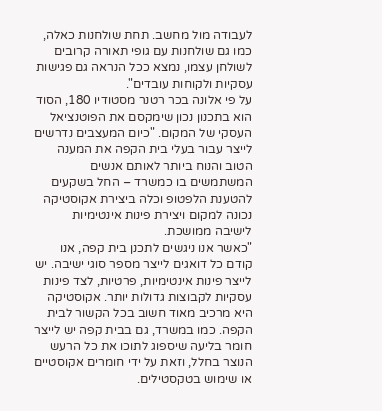לעבודה מול מחשב. תחת שולחנות כאלה, כמו גם שולחנות עם גופי תאורה קרובים לשולחן עצמו, נמצא ככל הנראה גם פגישות עסקיות ולקוחות עובדים".
על פי אלונה בכר רטנר מסטודיו 180, הסוד הוא בתכנון נכון שימקסם את הפוטנציאל העסקי של המקום. "כיום המעצבים נדרשים לייצר עבור בעלי בית הקפה את המענה הטוב והנוח ביותר לאותם אנשים המשתמשים בו כמשרד – החל בשקעים להטענת הלפטופ וכלה ביצירת אקוסטיקה נכונה למקום ויצירת פינות אינטימיות לישיבה ממושכת.
"כאשר אנו ניגשים לתכנן בית קפה, אנו קודם כל דואגים לייצר מספר סוגי ישיבה. יש לייצר פינות אינטימיות, פרטיות, לצד פינות עסקיות לקבוצות גדולות יותר. אקוסטיקה היא מרכיב מאוד חשוב בכל הקשור לבית הקפה. כמו במשרד, גם בבית קפה יש לייצר חומר בליעה שיספוג לתוכו את כל הרעש הנוצר בחלל, וזאת על ידי חומרים אקוסטיים או שימוש בטקסטילים.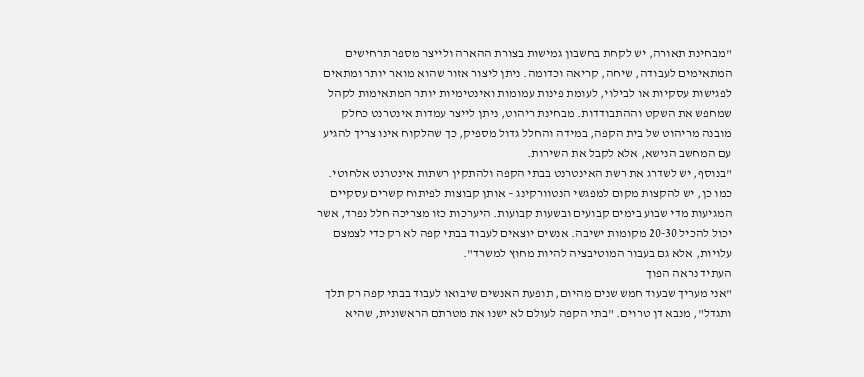"מבחינת תאורה, יש לקחת בחשבון גמישות בצורת ההארה ולייצר מספר תרחישים המתאימים לעבודה, שיחה, קריאה וכדומה. ניתן ליצור אזור שהוא מואר יותר ומתאים לפגישות עסקיות או לבילוי, לעומת פינות עמומות ואינטימיות יותר המתאימות לקהל שמחפש את השקט וההתבודדות. מבחינת ריהוט, ניתן לייצר עמדות אינטרנט כחלק מובנה מריהוט של בית הקפה, במידה והחלל גדול מספיק, כך שהלקוח אינו צריך להגיע עם המחשב הנישא, אלא לקבל את השירות.
"בנוסף, יש לשדרג את רשת האינטרנט בבתי הקפה ולהתקין רשתות אינטרנט אלחוטי. כמו כן, יש להקצות מקום למפגשי הנטוורקינג – אותן קבוצות לפיתוח קשרים עסקיים המגיעות מדי שבוע בימים קבועים ובשעות קבועות. היערכות כזו מצריכה חלל נפרד, אשר יכול להכיל 20-30 מקומות ישיבה. אנשים יוצאים לעבוד בבתי קפה לא רק כדי לצמצם עלויות, אלא גם בעבור המוטיבציה להיות מחוץ למשרד".
העתיד נראה הפוך
"אני מעריך שבעוד חמש שנים מהיום, תופעת האנשים שיבואו לעבוד בבתי קפה רק תלך ותגדל", מנבא דן טרוים. "בתי הקפה לעולם לא ישנו את מטרתם הראשונית, שהיא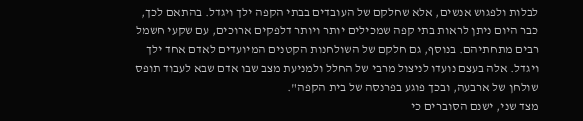לבלות ולפגוש אנשים, אלא שחלקם של העובדים בבתי הקפה ילך ויגדל. בהתאם לכך, כבר היום ניתן לראות בתי קפה שמכילים יותר ויותר דלפקים ארוכים, עם שקעי חשמל רבים מתחתיהם. בנוסף, גם חלקם של השולחנות הקטנים המיועדים לאדם אחד ילך ויגדל. אלה בעצם נועדו לניצול מרבי של החלל ולמניעת מצב שבו אדם שבא לעבוד תופס שולחן של ארבעה, ובכך פוגע בפרנסה של בית הקפה".
מצד שני, ישנם הסוברים כי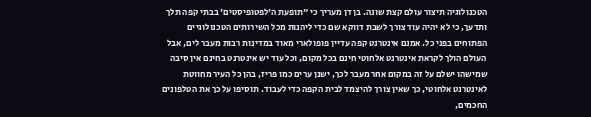הטכנולוגיה תיצור עולם קצת שונה. בן דן מעריך כי "תופעת ה'לפטופיסטים' בבתי קפה תלך ותדעך, כי לא יהיה עוד צורך לשבת דווקא שם כדי ליהנות מכל השירותים הטכנולוגיים הפתוחים בפני כל. אמנם אינטרנט קפה עדיין פופולארי מאוד במדינות רבות מעבר לים, אבל העולם הולך לקראת אינטרנט אלחוטי חינם בכל מקום, וכל עוד יש אינטרנט בחינם אין סיבה שמישהו ישלם על זה במקום אחר מעבר לכך, ישנן ערים כמו פריז, בהן כל העיר מחווטת לאינטרנט אלחוטי, כך שאין צורך להיצמד לבית הקפה כדי לעבוד. תוסיפו על כך את הטלפונים החכמים,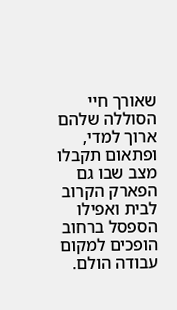שאורך חיי הסוללה שלהם ארוך למדי, ופתאום תקבלו מצב שבו גם הפארק הקרוב לבית ואפילו הספסל ברחוב הופכים למקום עבודה הולם.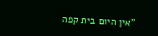"אין היום בית קפה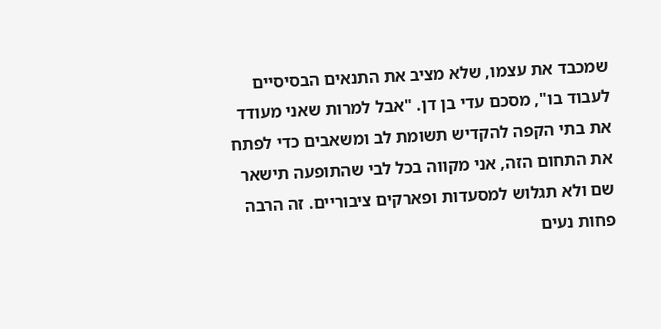שמכבד את עצמו, שלא מציב את התנאים הבסיסיים לעבוד בו", מסכם עדי בן דן. "אבל למרות שאני מעודד את בתי הקפה להקדיש תשומת לב ומשאבים כדי לפתח את התחום הזה, אני מקווה בכל לבי שהתופעה תישאר שם ולא תגלוש למסעדות ופארקים ציבוריים. זה הרבה פחות נעים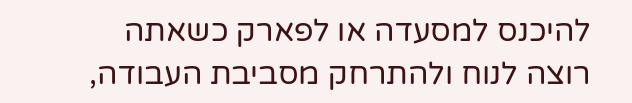להיכנס למסעדה או לפארק כשאתה רוצה לנוח ולהתרחק מסביבת העבודה,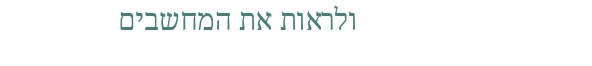ולראות את המחשבים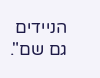הניידים גם שם".